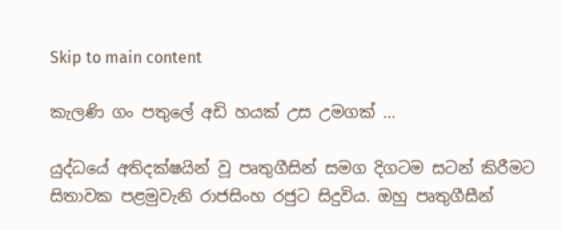Skip to main content

කැලණි ගං පතුලේ අඩි හයක් උස උමගක් …

යුද්ධයේ අතිදක්ෂයින් වූ පෘතුගීසින් සමග දිගටම සටන් කිරීමට සිතාවක පළමුවැනි රාජසිංහ රජුට සිදුවිය. ඔහු පෘතුගීසීන්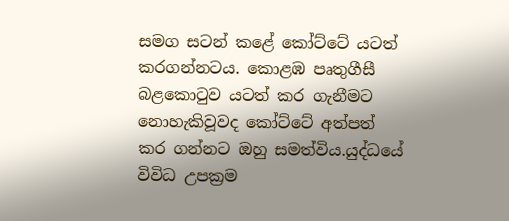සමග සටන් කළේ කෝට්ටේ යටත් කරගන්නටය. කොළඹ පෘතුගීසී බළකොටුව යටත් කර ගැනීමට නොහැකිවූවද කෝට්ටේ අත්පත් කර ගන්නට ඔහු සමත්විය.යුද්ධයේ විවිධ උපක්‍රම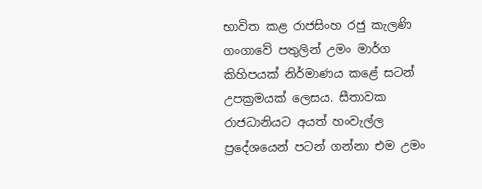භාවිත කළ රාජසිංහ රජු කැලණි ගංගාවේ පතුලින් උමං මාර්ග කිහිපයක් නිර්මාණය කළේ සටන් උපක්‍රමයක් ලෙසය. සීතාවක රාජධානියට අයත් හංවැල්ල ප්‍රදේශයෙන් පටන් ගන්නා එම උමං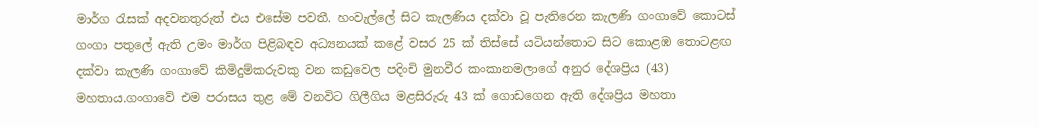මාර්ග රැසක් අදවනතුරුත් එය එසේම පවතී. හංවැල්ලේ සිට කැලණිය දක්වා වූ පැතිරෙන කැලණි ගංගාවේ කොටස් ගංගා පතුලේ ඇති උමං මාර්ග පිළිබඳව අධ්‍යනයක් කළේ වසර 25 ක් තිස්සේ යටියන්තොට සිට කොළඹ තොටළඟ දක්වා කැලණි ගංගාවේ කිමිදුම්කරුවකු වන කඩුවෙල පදිංචි මුනවීර කංකානමලාගේ අනුර දේශප්‍රිය (43) මහතාය.ගංගාවේ එම පරාසය තුළ මේ වනවිට ගිලීගිය මළසිරුරු 43 ක් ගොඩගෙන ඇති දේශප්‍රිය මහතා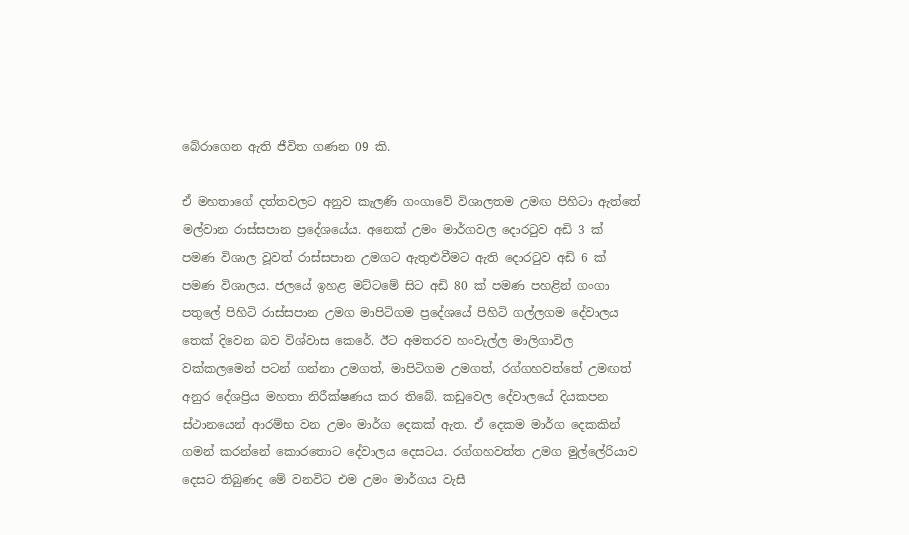බේරාගෙන ඇති ජීවිත ගණන 09 කි.

ඒ මහතාගේ දත්තවලට අනුව කැලණි ගංගාවේ විශාලතම උමඟ පිහිටා ඇත්තේ මල්වාන රාස්සපාන ප්‍රදේශයේය. අනෙක් උමං මාර්ගවල දොරටුව අඩි 3 ක් පමණ විශාල වූවත් රාස්සපාන උමගට ඇතුළුවීමට ඇති දොරටුව අඩි 6 ක් පමණ විශාලය. ජලයේ ඉහළ මට්ටමේ සිට අඩි 80 ක් පමණ පහළින් ගංගා පතුලේ පිහිටි රාස්සපාන උමග මාපිටිගම ප්‍රදේශයේ පිහිටි ගල්ලගම දේවාලය තෙක් දිවෙන බව විශ්වාස කෙරේ. ඊට අමතරව හංවැල්ල මාලිගාවිල වක්කලමෙන් පටන් ගන්නා උමගත්, මාපිටිගම උමගත්, රග්ගහවත්තේ උමඟත් අනුර දේශප්‍රිය මහතා නිරීක්ෂණය කර තිබේ. කඩුවෙල දේවාලයේ දියකපන ස්ථානයෙන් ආරම්භ වන උමං මාර්ග දෙකක් ඇත. ඒ දෙකම මාර්ග දෙකකින් ගමන් කරන්නේ කොරතොට දේවාලය දෙසටය. රග්ගහවත්ත උමග මුල්ලේරියාව දෙසට තිබුණද මේ වනවිට එම උමං මාර්ගය වැසී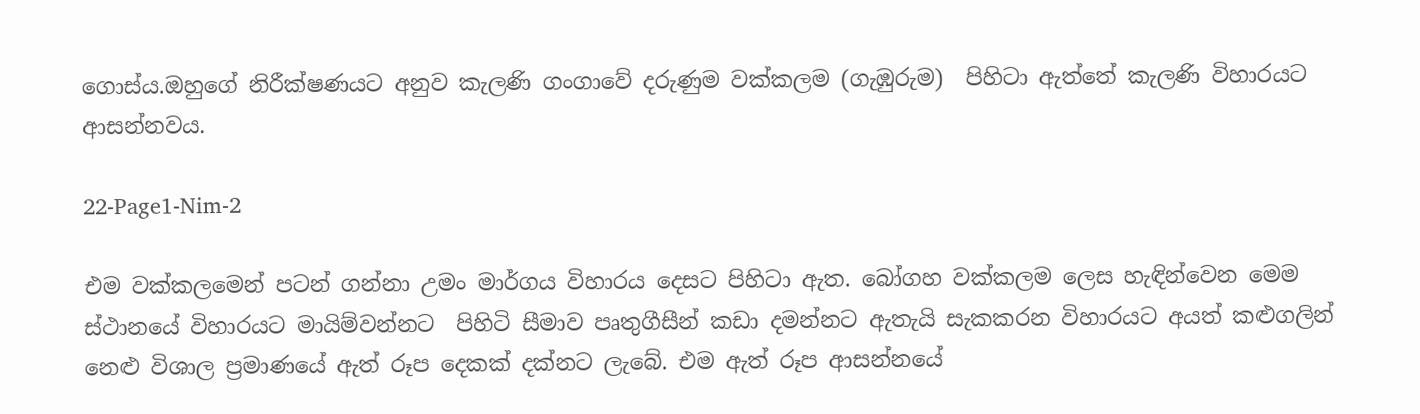ගොස්ය.ඔහුගේ නිරීක්ෂණයට අනුව කැලණි ගංගාවේ දරුණුම වක්කලම (ගැඹුරුම)  පිහිටා ඇත්තේ කැලණි විහාරයට ආසන්නවය.

22-Page1-Nim-2

එම වක්කලමෙන් පටන් ගන්නා උමං මාර්ගය විහාරය දෙසට පිහිටා ඇත. බෝගහ වක්කලම ලෙස හැඳින්වෙන මෙම ස්ථානයේ විහාරයට මායිම්වන්නට  පිහිටි සීමාව පෘතුගීසීන් කඩා දමන්නට ඇතැයි සැකකරන විහාරයට අයත් කළුගලින් නෙළු විශාල ප්‍රමාණයේ ඇත් රූප දෙකක් දක්නට ලැබේ. එම ඇත් රූප ආසන්නයේ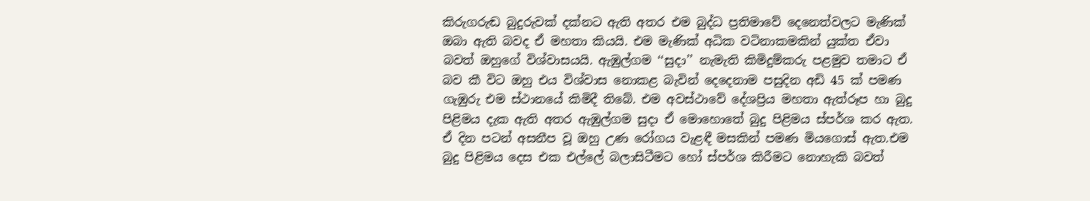කිරුගරුඬ බුදුරුවක් දක්නට ඇති අතර එම බුද්ධ ප්‍රතිමාවේ දෙනෙත්වලට මැණික් ඔබා ඇති බවද ඒ මහතා කියයි. එම මැණික් අධික වටිනාකමකින් යුක්ත ඒවා බවත් ඔහුගේ විශ්වාසයයි. ඇඹුල්ගම ‘‘සුදා’’ නැමැති කිමිදුම්කරු පළමුව තමාට ඒ බව කී විට ඔහු එය විශ්වාස නොකළ බැවින් දෙදෙනාම පසුදින අඩි 45 ක් පමණ ගැඹුරු එම ස්ථානයේ කිමිදී තිබේ. එම අවස්ථාවේ දේශප්‍රිය මහතා ඇත්රූප හා බුදු පිළිමය දැක ඇති අතර ඇඹුල්ගම සුදා ඒ මොහොතේ බුදු පිළිමය ස්පර්ශ කර ඇත. ඒ දින පටන් අසනීප වූ ඔහු උණ රෝගය වැළඳී මසකින් පමණ මියගොස් ඇත.එම බුදු පිළිමය දෙස එක එල්ලේ බලාසිටීමට හෝ ස්පර්ශ කිරීමට නොහැකි බවත්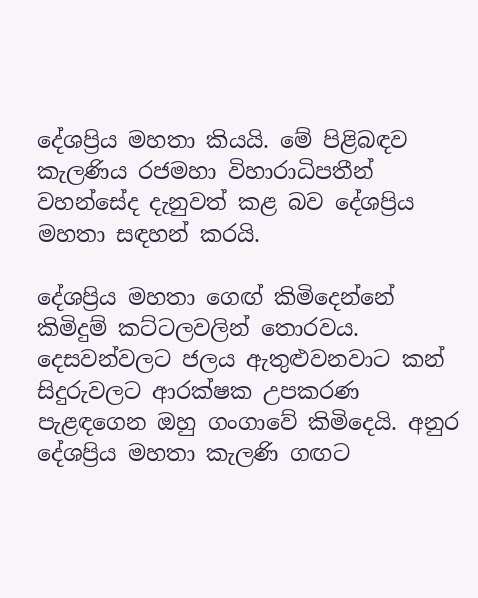දේශප්‍රිය මහතා කියයි. මේ පිළිබඳව කැලණිය රජමහා විහාරාධිපතීන් වහන්සේද දැනුවත් කළ බව දේශප්‍රිය මහතා සඳහන් කරයි.

දේශප්‍රිය මහතා ගෙඟ් කිමිදෙන්නේ කිමිදුම් කට්ටලවලින් තොරවය. දෙසවන්වලට ජලය ඇතුළුවනවාට කන් සිදුරුවලට ආරක්ෂක උපකරණ පැළඳගෙන ඔහු ගංගාවේ කිමිදෙයි. අනුර දේශප්‍රිය මහතා කැලණි ගඟට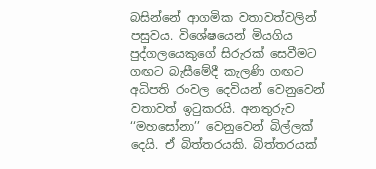බසින්නේ ආගමික වතාවත්වලින් පසුවය. විශේෂයෙන් මියගිය පුද්ගලයෙකුගේ සිරුරක් සෙවීමට ගඟට බැසීමේදී කැලණි ගඟට අධිපති රංවල දෙවියන් වෙනුවෙන් වතාවත් ඉටුකරයි. අනතුරුව ‘‘මහසෝනා’’ වෙනුවෙන් බිල්ලක් දෙයි. ඒ බිත්තරයකි. බිත්තරයක්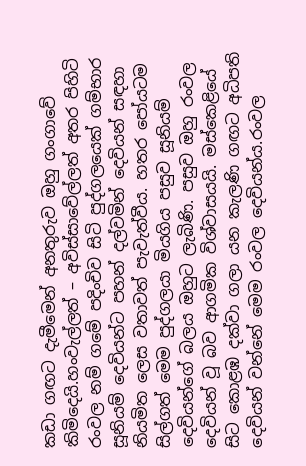කඩා ගඟට දැමීමෙන් අනතුරුව ඔහු ගංගාවේ කිමිදෙයි.හංවැල්ලත් – අවිස්සාවේල්ලත් අතර පිහිටි රංවල නම් ගමේ පදිංචිව සිටි පුද්ගලයෙක් ගම්භාර සූනියම් දෙවියන්ට පහන් දල්වමින් දෙවියන් සඳහා නියමිත ලෙස වතාවත් පැවැත්වීය. හතර පෝයටම සිල්ගත් මෙම පුද්ගලයා මියගිය පසුව සූනියම් දෙවියන්ගේ බලය ඔහුට ලැබිණි. පසුව ඔහු රංවල දෙවියන් වූ බව ආගමික විශ්වාසයයි. මස්කෙළියේ සිට කොළඹ දක්වා ගලා යන කැලණි ගඟට අධිපති දෙවියන් වන්නේ මෙම රංවල දෙවියන්ය.රංවල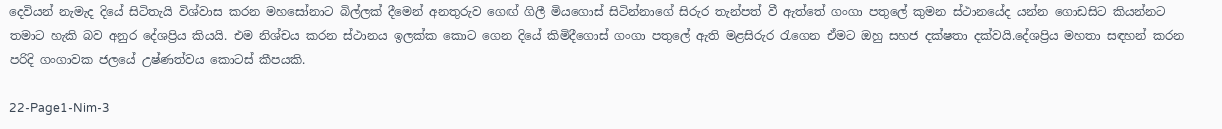දෙවියන් නැමැද දියේ සිටිතැයි විශ්වාස කරන මහසෝනාට බිල්ලක් දීමෙන් අනතුරුව ගෙඟ් ගිලී මියගොස් සිටින්නාගේ සිරුර තැන්පත් වී ඇත්තේ ගංගා පතුලේ කුමන ස්ථානයේද යන්න ගොඩසිට කියන්නට තමාට හැකි බව අනුර දේශප්‍රිය කියයි. එම නිශ්චය කරන ස්ථානය ඉලක්ක කොට ගෙන දියේ කිමිදීගොස් ගංගා පතුලේ ඇති මළසිරුර රැගෙන ඒමට ඔහු සහජ දක්ෂතා දක්වයි.දේශප්‍රිය මහතා සඳහන් කරන පරිදි ගංගාවක ජලයේ උෂ්ණත්වය කොටස් කීපයකි.

22-Page1-Nim-3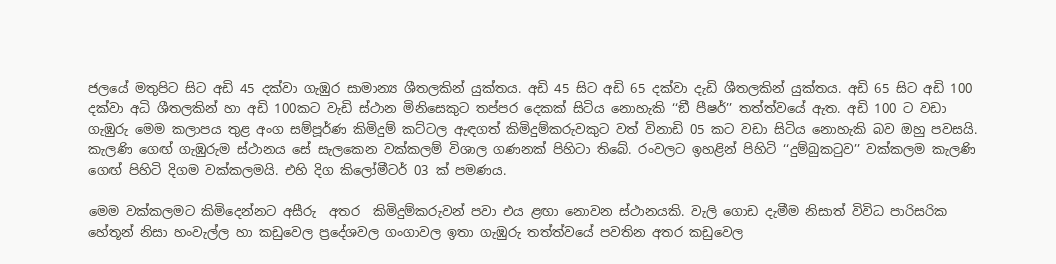ජලයේ මතුපිට සිට අඩි 45 දක්වා ගැඹුර සාමාන්‍ය ශීතලකින් යුක්තය. අඩි 45 සිට අඩි 65 දක්වා දැඩි ශීතලකින් යුක්තය. අඩි 65 සිට අඩි 100 දක්වා අධි ශීතලකින් හා අඩි 100කට වැඩි ස්ථාන මිනිසෙකුට තප්පර දෙකක් සිටිය නොහැකි ‘‘ඞී පීෂර්’’ තත්ත්වයේ ඇත. අඩි 100 ට වඩා ගැඹුරු මෙම කලාපය තුළ අංග සම්පූර්ණ කිමිදුම් කට්ටල ඇඳගත් කිමිදුම්කරුවකුට වත් විනාඩි 05 කට වඩා සිටිය නොහැකි බව ඔහු පවසයි. කැලණි ගෙඟ් ගැඹුරුම ස්ථානය සේ සැලකෙන වක්කලම් විශාල ගණනක් පිහිටා තිබේ. රංවලට ඉහළින් පිහිටි ‘‘දුම්බුකටුව’’ වක්කලම කැලණි ගෙඟ් පිහිටි දිගම වක්කලමයි. එහි දිග කිලෝමීටර් 03 ක් පමණය.

මෙම වක්කලමට කිමිදෙන්නට අසීරු  අතර  කිමිදුම්කරුවන් පවා එය ළඟා නොවන ස්ථානයකි. වැලි ගොඩ දැමීම නිසාත් විවිධ පාරිසරික හේතූන් නිසා හංවැල්ල හා කඩුවෙල ප්‍රදේශවල ගංගාවල ඉතා ගැඹුරු තත්ත්වයේ පවතින අතර කඩුවෙල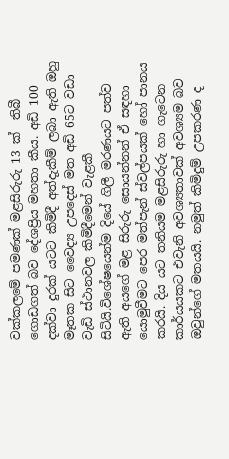වක්කලමේ පමණක් මළසිරුරු 13 ක්  තිබී ගොඩගත් බව දේශප්‍රිය මහතා කීය. අඩි 100 දක්වා දුරක් යටට කිමිදී අත්දැකීම් ලබා ඇති ඔහු මෑතක සිට වෛද්‍ය උපදෙස් මත අඩි 65ට වඩා වැඩි ස්ථානවල කිමිදීමෙන් වැළකී සිටියි.විශේෂයෙන්ම දියේ ගිලී මරණයට පත්ව ඇති අයගේ මළ සිරුරු සොයන්නන් ඒ සඳහා යොමුවීමට පෙර මත්පැන් ස්වල්පයක් හෝ පානය කරයි. දිය යට තනියම මළසිරුරු හා ගැටෙන කාර්යයකට එවැනි අවශ්‍යතාවක් අවශ්‍යම බව ඔවුන්ගේ මතයයි. නමුත් කිමිදුම් උපකරණ ද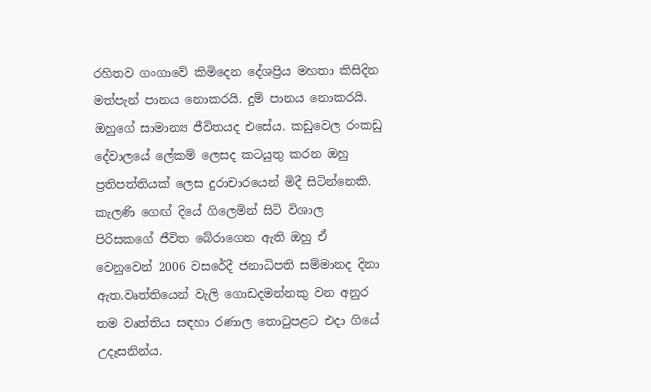රහිතව ගංගාවේ කිමිදෙන දේශප්‍රිය මහතා කිසිදින මත්පැන් පානය නොකරයි. දුම් පානය නොකරයි. ඔහුගේ සාමාන්‍ය ජීවිතයද එසේය. කඩුවෙල රංකඩු දේවාලයේ ලේකම් ලෙසද කටයුතු කරන ඔහු ප්‍රතිපත්තියක් ලෙස දුරාචාරයෙන් මිදී සිටින්නෙකි. කැලණි ගෙඟ් දියේ ගිලෙමින් සිටි විශාල පිරිසකගේ ජීවිත බේරාගෙන ඇති ඔහු ඒ වෙනුවෙන් 2006 වසරේදී ජනාධිපති සම්මානද දිනා ඇත.වෘත්තියෙන් වැලි ගොඩදමන්නකු වන අනුර තම වෘත්තිය සඳහා රණාල තොටුපළට එදා ගියේ උදෑසනින්ය.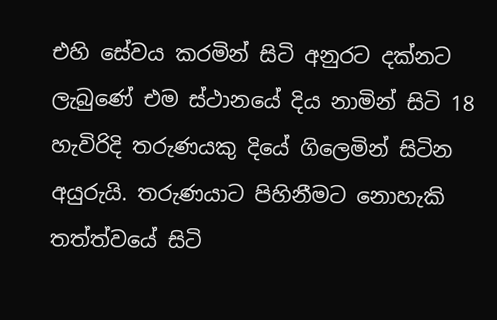එහි සේවය කරමින් සිටි අනුරට දක්නට ලැබුණේ එම ස්ථානයේ දිය නාමින් සිටි 18 හැවිරිදි තරුණයකු දියේ ගිලෙමින් සිටින අයුරුයි. තරුණයාට පිහිනීමට නොහැකි තත්ත්වයේ සිටි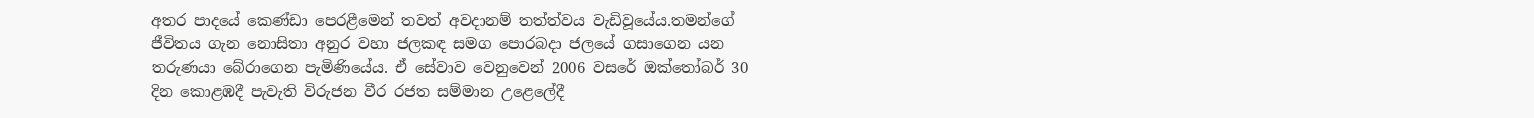අතර පාදයේ කෙණ්ඩා පෙරළීමෙන් තවත් අවදානම් තත්ත්වය වැඩිවූයේය.තමන්ගේ ජීවිතය ගැන නොසිතා අනුර වහා ජලකඳ සමග පොරබදා ජලයේ ගසාගෙන යන තරුණයා බේරාගෙන පැමිණියේය. ඒ සේවාව වෙනුවෙන් 2006 වසරේ ඔක්තෝබර් 30 දින කොළඹදී පැවැති විරුජන වීර රජත සම්මාන උළෙලේදී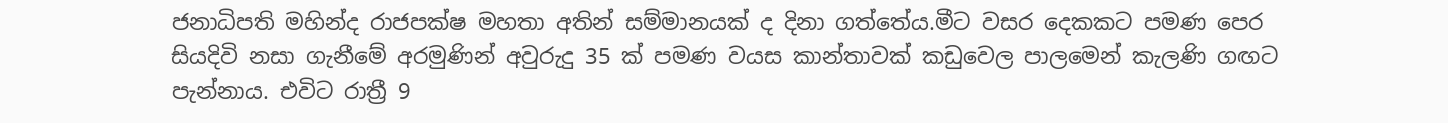ජනාධිපති මහින්ද රාජපක්ෂ මහතා අතින් සම්මානයක් ද දිනා ගත්තේය.මීට වසර දෙකකට පමණ පෙර සියදිවි නසා ගැනීමේ අරමුණින් අවුරුදු 35 ක් පමණ වයස කාන්තාවක් කඩුවෙල පාලමෙන් කැලණි ගඟට පැන්නාය. එවිට රාත්‍රී 9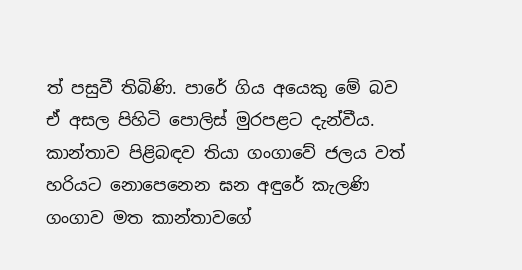ත් පසුවී තිබිණි. පාරේ ගිය අයෙකු මේ බව ඒ අසල පිහිටි පොලිස් මුරපළට දැන්වීය. කාන්තාව පිළිබඳව තියා ගංගාවේ ජලය වත් හරියට නොපෙනෙන ඝන අඳුරේ කැලණි ගංගාව මත කාන්තාවගේ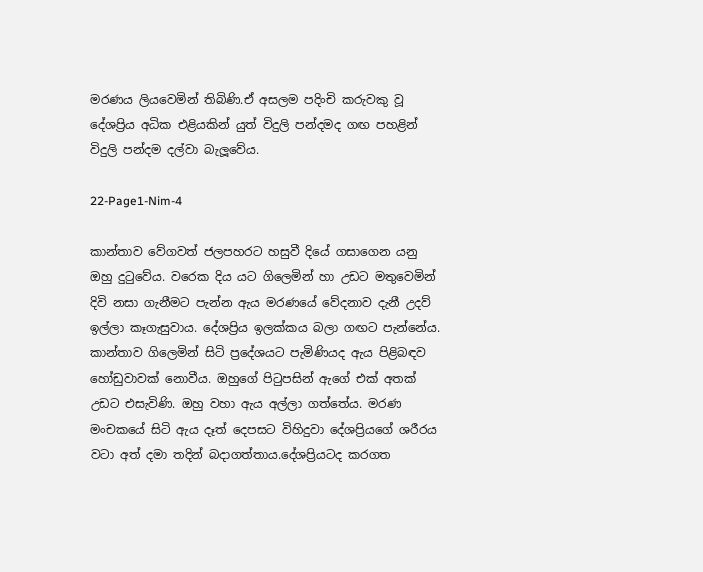මරණය ලියවෙමින් තිබිණි.ඒ අසලම පදිංචි කරුවකු වූ දේශප්‍රිය අධික එළියකින් යුත් විදුලි පන්දමද ගඟ පහළින් විදුලි පන්දම දල්වා බැලූවේය.

22-Page1-Nim-4

කාන්තාව වේගවත් ජලපහරට හසුවී දියේ ගසාගෙන යනු ඔහු දුටුවේය. වරෙක දිය යට ගිලෙමින් හා උඩට මතුවෙමින් දිවි නසා ගැනීමට පැන්න ඇය මරණයේ වේදනාව දැනී උදව් ඉල්ලා කෑගැසුවාය. දේශප්‍රිය ඉලක්කය බලා ගඟට පැන්නේය. කාන්තාව ගිලෙමින් සිටි ප්‍රදේශයට පැමිණියද ඇය පිළිබඳව හෝඩුවාවක් නොවීය. ඔහුගේ පිටුපසින් ඇගේ එක් අතක් උඩට එසැවිණි. ඔහු වහා ඇය අල්ලා ගත්තේය. මරණ මංචකයේ සිටි ඇය දෑත් දෙපසට විහිදුවා දේශප්‍රියගේ ශරීරය වටා අත් දමා තදින් බදාගත්තාය.දේශප්‍රියටද කරගත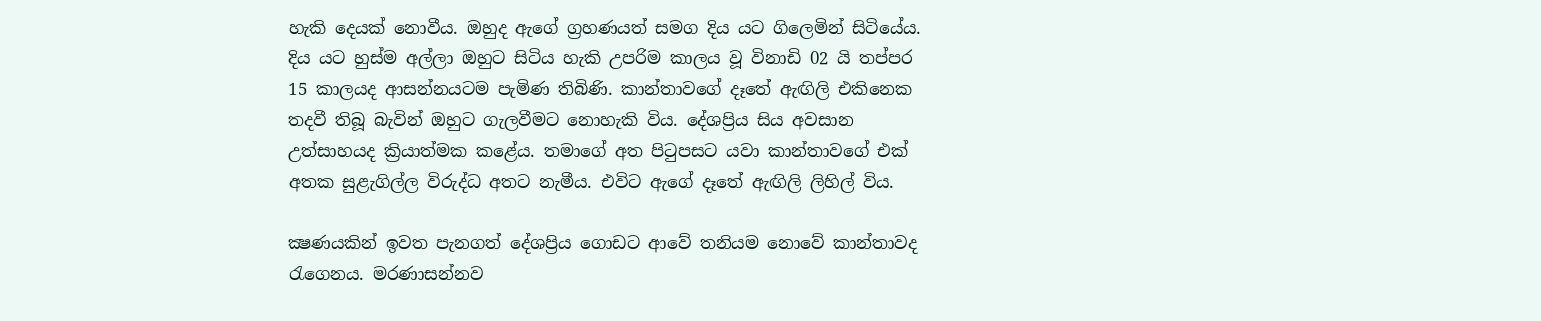හැකි දෙයක් නොවීය. ඔහුද ඇගේ ග්‍රහණයත් සමග දිය යට ගිලෙමින් සිටියේය. දිය යට හුස්ම අල්ලා ඔහුට සිටිය හැකි උපරිම කාලය වූ විනාඩි 02 යි තප්පර 15 කාලයද ආසන්නයටම පැමිණ තිබිණි. කාන්තාවගේ දෑතේ ඇඟිලි එකිනෙක තදවී තිබූ බැවින් ඔහුට ගැලවීමට නොහැකි විය. දේශප්‍රිය සිය අවසාන උත්සාහයද ක්‍රියාත්මක කළේය. තමාගේ අත පිටුපසට යවා කාන්තාවගේ එක් අතක සුළැගිල්ල විරුද්ධ අතට නැමීය. එවිට ඇගේ දෑතේ ඇඟිලි ලිහිල් විය.

ක්‍ෂණයකින් ඉවත පැනගත් දේශප්‍රිය ගොඩට ආවේ තනියම නොවේ කාන්තාවද රැගෙනය. මරණාසන්නව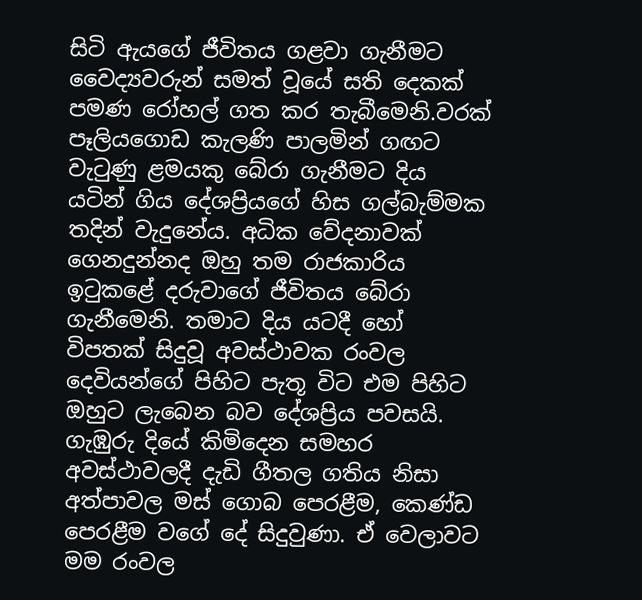සිටි ඇයගේ ජීවිතය ගළවා ගැනීමට වෛද්‍යවරුන් සමත් වූයේ සති දෙකක් පමණ රෝහල් ගත කර තැබීමෙනි.වරක් පෑලියගොඩ කැලණි පාලමින් ගඟට වැටුණු ළමයකු බේරා ගැනීමට දිය යටින් ගිය දේශප්‍රියගේ හිස ගල්බැම්මක තදින් වැදුනේය. අධික වේදනාවක් ගෙනදුන්නද ඔහු තම රාජකාරිය ඉටුකළේ දරුවාගේ ජීවිතය බේරා ගැනීමෙනි. තමාට දිය යටදී හෝ විපතක් සිදුවූ අවස්ථාවක රංවල දෙවියන්ගේ පිහිට පැතූ විට එම පිහිට ඔහුට ලැබෙන බව දේශප්‍රිය පවසයි. ගැඹුරු දියේ කිමිදෙන සමහර අවස්ථාවලදී දැඩි ගීතල ගතිය නිසා අත්පාවල මස් ගොබ පෙරළීම, කෙණ්ඩ පෙරළීම වගේ දේ සිදුවුණා. ඒ වෙලාවට මම රංවල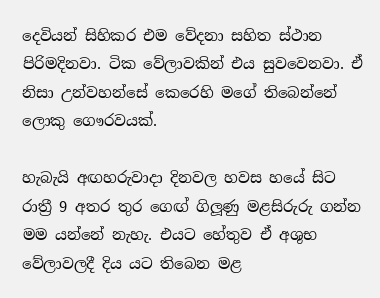දෙවියන් සිහිකර එම වේදනා සහිත ස්ථාන පිරිමදිනවා. ටික වේලාවකින් එය සුවවෙනවා. ඒ නිසා උන්වහන්සේ කෙරෙහි මගේ තිබෙන්නේ ලොකු ගෞරවයක්.

හැබැයි අඟහරුවාදා දිනවල හවස හයේ සිට රාත්‍රී 9 අතර තුර ගෙඟ් ගිලූණු මළසිරුරු ගන්න මම යන්නේ නැහැ. එයට හේතුව ඒ අශුභ වේලාවලදී දිය යට තිබෙන මළ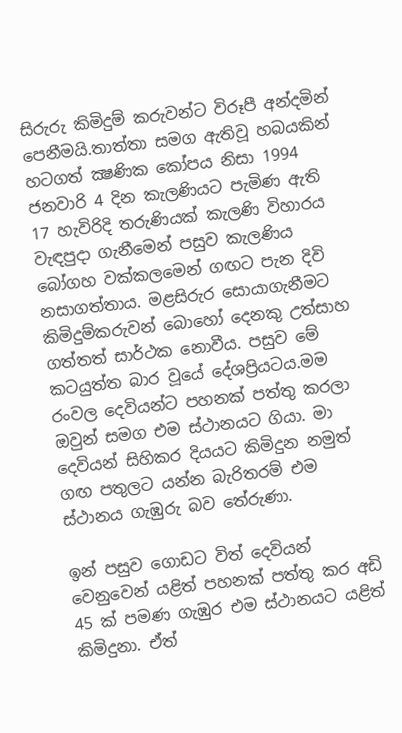සිරුරු කිමිදුම් කරුවන්ට විරූපී අන්දමින් පෙනීමයි.තාත්තා සමග ඇතිවූ හබයකින් හටගත් ක්‍ෂණික කෝපය නිසා 1994 ජනවාරි 4 දින කැලණියට පැමිණ ඇති 17 හැවිරිදි තරුණියක් කැලණි විහාරය වැඳපුදා ගැනීමෙන් පසුව කැලණිය බෝගහ වක්කලමෙන් ගඟට පැන දිවි නසාගත්තාය. මළසිරුර සොයාගැනීමට කිමිදුම්කරුවන් බොහෝ දෙනකු උත්සාහ ගත්තත් සාර්ථක නොවීය. පසුව මේ කටයුත්ත බාර වූයේ දේශප්‍රියටය.මම රංවල දෙවියන්ට පහනක් පත්තු කරලා ඔවුන් සමග එම ස්ථානයට ගියා. මා දෙවියන් සිහිකර දියයට කිමිදුන නමුත් ගඟ පතුලට යන්න බැරිතරම් එම ස්ථානය ගැඹුරු බව තේරුණා.

ඉන් පසුව ගොඩට විත් දෙවියන් වෙනුවෙන් යළිත් පහනක් පත්තු කර අඩි 45 ක් පමණ ගැඹුර එම ස්ථානයට යළිත් කිමිදුනා. ඒත්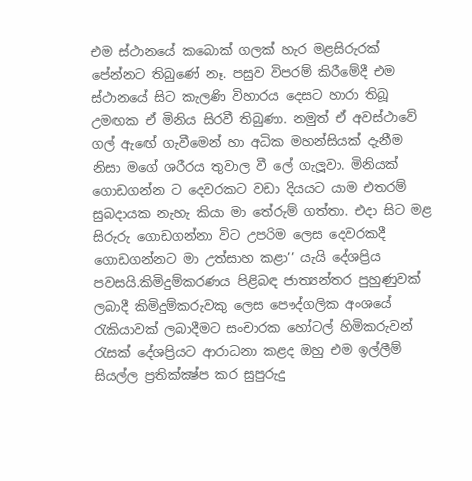එම ස්ථානයේ කබොක් ගලක් හැර මළසිරුරක් පේන්නට තිබුණේ නෑ. පසුව විපරම් කිරීමේදී එම ස්ථානයේ සිට කැලණි විහාරය දෙසට හාරා තිබූ උමඟක ඒ මිනිය සිරවී තිබුණා. නමුත් ඒ අවස්ථාවේ ගල් ඇඟේ ගැවීමෙන් හා අධික මහන්සියක් දැනීම නිසා මගේ ශරීරය තුවාල වී ලේ ගැලූවා. මිනියක් ගොඩගන්න ට දෙවරකට වඩා දියයට යාම එතරම් සුබදායක නැහැ කියා මා තේරුම් ගත්තා. එදා සිට මළ සිරුරු ගොඩගන්නා විට උපරිම ලෙස දෙවරකදී ගොඩගන්නට මා උත්සාහ කළා’’ යැයි දේශප්‍රිය පවසයි.කිමිදුම්කරණය පිළිබඳ ජාත්‍යන්තර පුහුණුවක් ලබාදී කිමිදුම්කරුවකු ලෙස පෞද්ගලික අංශයේ රැකියාවක් ලබාදීමට සංචාරක හෝටල් හිමිකරුවන් රැසක් දේශප්‍රියට ආරාධනා කළද ඔහු එම ඉල්ලීම් සියල්ල ප්‍රතික්ක්‍ෂ්ප කර සුපුරුදු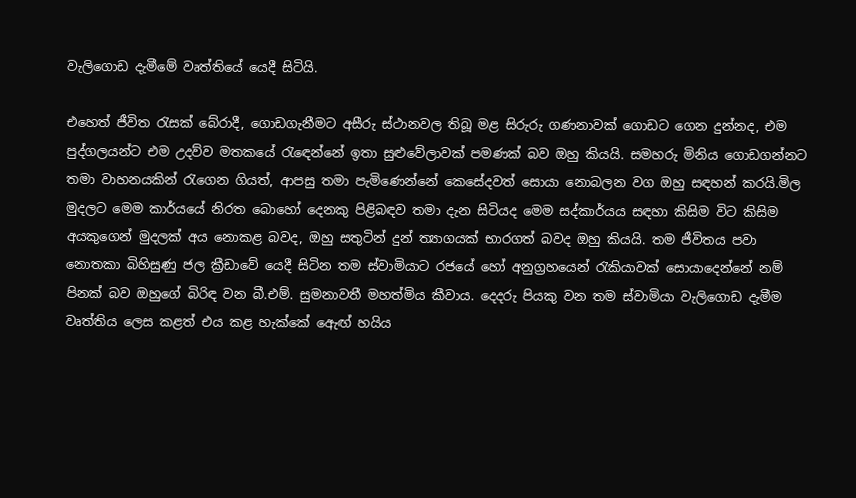වැලිගොඩ දැමීමේ වෘත්තියේ යෙදී සිටියි.

එහෙත් ජීවිත රැසක් බේරාදී, ගොඩගැනීමට අසීරු ස්ථානවල තිබූ මළ සිරුරු ගණනාවක් ගොඩට ගෙන දුන්නද, එම පුද්ගලයන්ට එම උදව්ව මතකයේ රැඳෙන්නේ ඉතා සුළුවේලාවක් පමණක් බව ඔහු කියයි. සමහරු මිනිය ගොඩගන්නට තමා වාහනයකින් රැගෙන ගියත්, ආපසු තමා පැමිණෙන්නේ කෙසේදවත් සොයා නොබලන වග ඔහු සඳහන් කරයි.මිල මුදලට මෙම කාර්යයේ නිරත බොහෝ දෙනකු පිළිබඳව තමා දැන සිටියද මෙම සද්කාර්යය සඳහා කිසිම විට කිසිම අයකුගෙන් මුදලක් අය නොකළ බවද, ඔහු සතුටින් දුන් ත්‍යාගයක් භාරගත් බවද ඔහු කියයි. තම ජීවිතය පවා නොතකා බිහිසුණු ජල ක්‍රීඩාවේ යෙදී සිටින තම ස්වාමියාට රජයේ හෝ අනුග්‍රහයෙන් රැකියාවක් සොයාදෙන්නේ නම් පිනක් බව ඔහුගේ බිරිඳ වන බී.එම්. සුමනාවතී මහත්මිය කීවාය. දෙදරු පියකු වන තම ස්වාමියා වැලිගොඩ දැමීම වෘත්තිය ලෙස කළත් එය කළ හැක්කේ ඇෙඟ් හයිය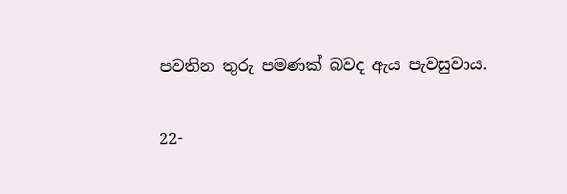පවතින තුරු පමණක් බවද ඇය පැවසුවාය.

22-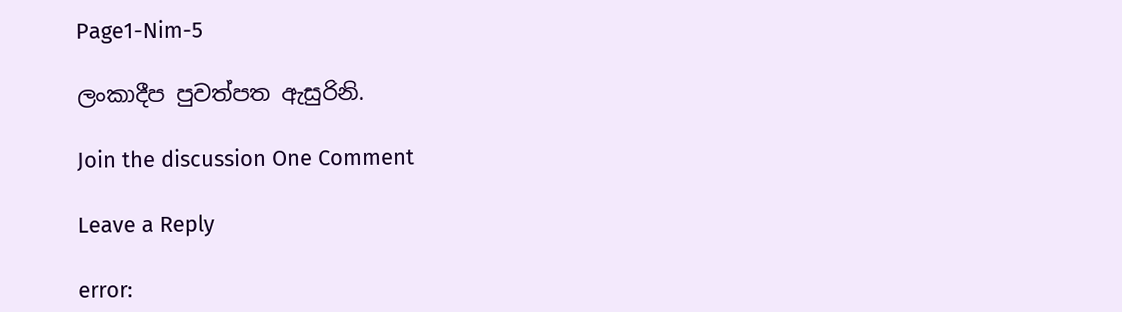Page1-Nim-5

ලංකාදීප පුවත්පත ඇසුරිනි.

Join the discussion One Comment

Leave a Reply

error: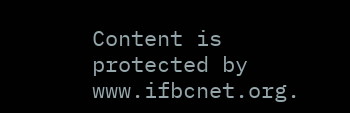Content is protected by www.ifbcnet.org.